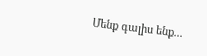Մենք գալիս ենք...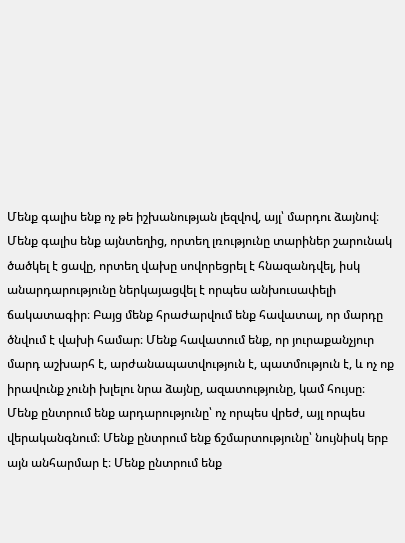Մենք գալիս ենք ոչ թե իշխանության լեզվով, այլ՝ մարդու ձայնով։ Մենք գալիս ենք այնտեղից, որտեղ լռությունը տարիներ շարունակ ծածկել է ցավը, որտեղ վախը սովորեցրել է հնազանդվել, իսկ անարդարությունը ներկայացվել է որպես անխուսափելի ճակատագիր։ Բայց մենք հրաժարվում ենք հավատալ, որ մարդը ծնվում է վախի համար։ Մենք հավատում ենք, որ յուրաքանչյուր մարդ աշխարհ է, արժանապատվություն է, պատմություն է, և ոչ ոք իրավունք չունի խլելու նրա ձայնը, ազատությունը, կամ հույսը։ Մենք ընտրում ենք արդարությունը՝ ոչ որպես վրեժ, այլ որպես վերականգնում։ Մենք ընտրում ենք ճշմարտությունը՝ նույնիսկ երբ այն անհարմար է։ Մենք ընտրում ենք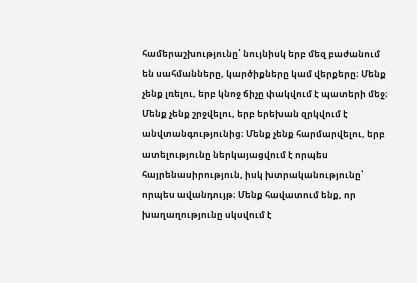համերաշխությունը՝ նույնիսկ երբ մեզ բաժանում են սահմանները, կարծիքները կամ վերքերը։ Մենք չենք լռելու, երբ կնոջ ճիչը փակվում է պատերի մեջ։ Մենք չենք շրջվելու, երբ երեխան զրկվում է անվտանգությունից։ Մենք չենք հարմարվելու, երբ ատելությունը ներկայացվում է որպես հայրենասիրություն, իսկ խտրականությունը՝ որպես ավանդույթ։ Մենք հավատում ենք, որ խաղաղությունը սկսվում է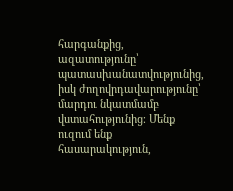հարգանքից, ազատությունը՝ պատասխանատվությունից, իսկ ժողովրդավարությունը՝ մարդու նկատմամբ վստահությունից։ Մենք ուզում ենք հասարակություն,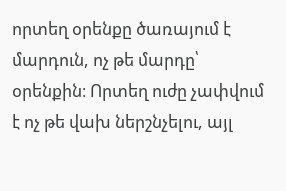որտեղ օրենքը ծառայում է մարդուն, ոչ թե մարդը՝ օրենքին։ Որտեղ ուժը չափվում է ոչ թե վախ ներշնչելու, այլ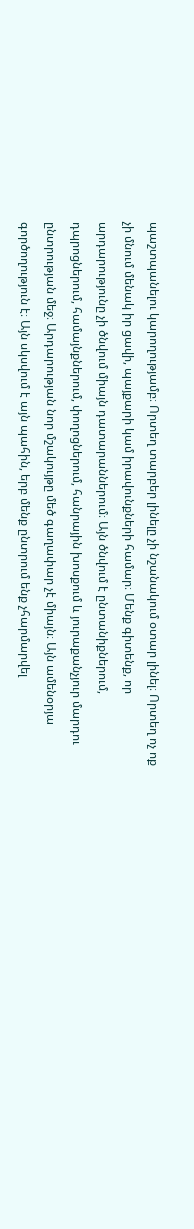պաշտպանելու կարողությամբ։ Որտեղ տարբեր լինելը չի նշանակում օտար լինել։ Որտեղ ոչ ոք չի մնում մենակ իր ցավի, պայքարի կամ իրավունքների համար։ Մենք գիտենք, որ արդարությունը չի ծնվում միայն դատարաններում։ Այն ծնվում է ընտանիքներում, դպրոցներում, համայնքներում, փողոցներում, հանրային խոսքում և յուրաքանչյուր մարդու ընտրության մեջ։ Արդարության նոր մշակույթը մեծ գաղափար չէ միայն։ Այն ամենօրյա գործողություն է։ Այն սկսվում է այն պահին, երբ մենք ընտրում ենք չհարմարվել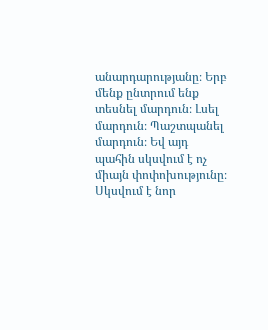անարդարությանը։ Երբ մենք ընտրում ենք տեսնել մարդուն։ Լսել մարդուն։ Պաշտպանել մարդուն։ Եվ այդ պահին սկսվում է ոչ միայն փոփոխությունը։ Սկսվում է նոր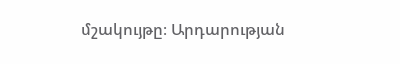մշակույթը։ Արդարության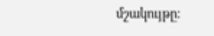մշակույթը։